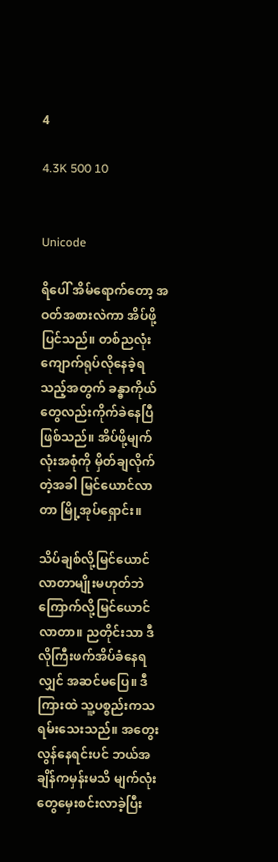4

4.3K 500 10


Unicode

ရိပေါ် အိမ်ရောက်တော့ အဝတ်အစားလဲကာ အိပ်ဖို့ပြင်သည်။ တစ်ညလုံး ကျောက်ရုပ်လိုနေခဲ့ရသည့်အတွက် ခန္ဓာကိုယ်တွေလည်းကိုက်ခဲနေပြီဖြစ်သည်။ အိပ်ဖို့မျက်လုံးအစုံကို မှိတ်ချလိုက်တဲ့အခါ မြင်ယောင်လာတာ မြို့အုပ်ရှောင်း။

သိပ်ချစ်လို့မြင်ယောင်လာတာမျိုးမဟုတ်ဘဲ ကြောက်လို့မြင်ယောင်လာတာ။ ညတိုင်းသာ ဒီလိုကြီးဖက်အိပ်ခံနေရလျှင် အဆင်မပြေ။ ဒီကြားထဲ သူ့ပစ္စည်းကသရမ်းသေးသည်။ အတွေးလွန်နေရင်းပင် ဘယ်အချိန်ကမှန်းမသိ မျက်လုံးတွေမှေးစင်းလာခဲ့ပြီး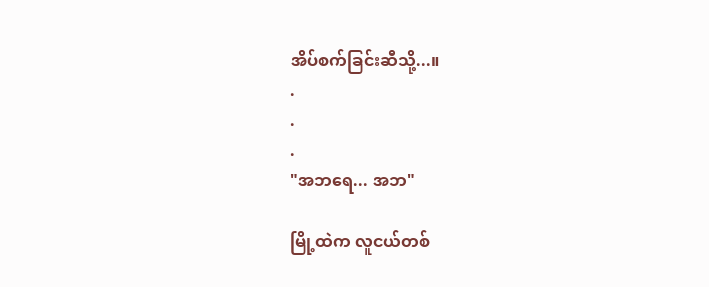အိပ်စက်ခြင်းဆီသို့...။
.
.
.
"အဘရေ... အဘ"

မြို့ထဲက လူငယ်တစ်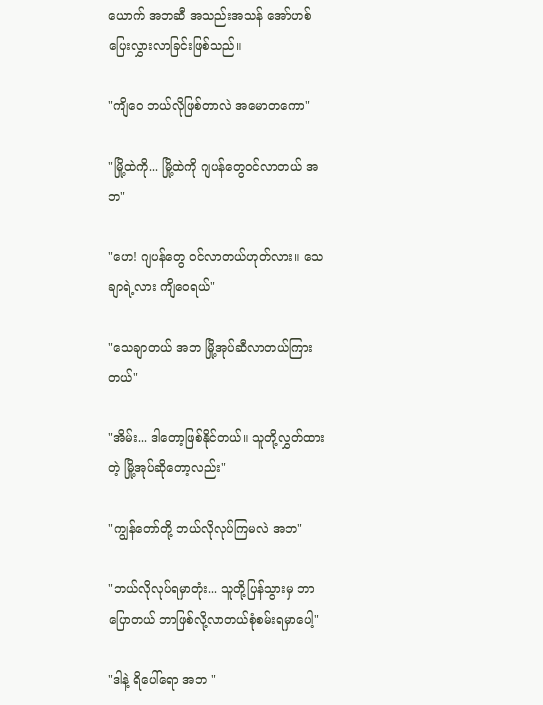ယောက် အဘဆီ အသည်းအသန် အော်ဟစ်ပြေးလွှားလာခြင်းဖြစ်သည်။

"ကျိဝေ ဘယ်လိုဖြစ်တာလဲ အမောတကော"

"မြို့ထဲကို... မြို့ထဲကို ဂျပန်တွေဝင်လာတယ် အဘ"

"ဟေ! ဂျပန်တွေ ဝင်လာတယ်ဟုတ်လား။ သေချာရဲ့လား ကျိဝေရယ်"

"သေချာတယ် အဘ မြို့အုပ်ဆီလာတယ်ကြားတယ်"

"အိမ်း... ဒါတော့ဖြစ်နိုင်တယ်။ သူတို့လွှတ်ထားတဲ့ မြို့အုပ်ဆိုတော့လည်း"

"ကျွန်တော်တို့ ဘယ်လိုလုပ်ကြမလဲ အဘ"

"ဘယ်လိုလုပ်ရမှာတုံး... သူတို့ပြန်သွားမှ ဘာပြောတယ် ဘာဖြစ်လို့လာတယ်စုံစမ်းရမှာပေါ့"

"ဒါနဲ့ ရိပေါ်ရော အဘ "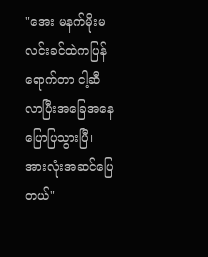"အေး မနက်မိုးမလင်းခင်ထဲကပြန်ရောက်တာ ငါ့ဆီလာပြီးအခြေအနေပြောပြသွားပြီ၊ အားလုံးအဆင်ပြေတယ်"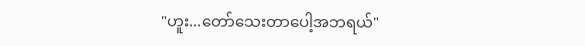"ဟူး...တော်သေးတာပေါ့အဘရယ်"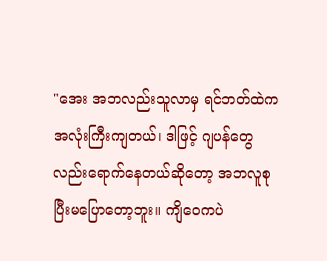"အေး အဘလည်းသူလာမှ ရင်ဘတ်ထဲကအလုံးကြီးကျတယ်၊ ဒါဖြင့် ဂျပန်တွေလည်းရောက်နေတယ်ဆိုတော့ အဘလူစုပြီးမပြောတော့ဘူး။ ကျိဝေကပဲ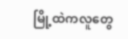မြို့ထဲကလူတွေ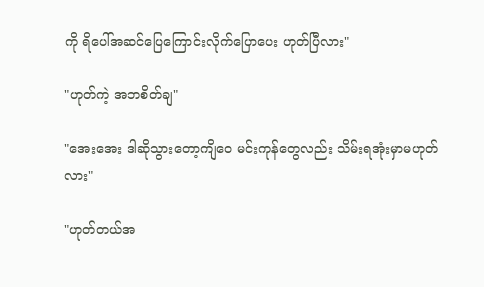ကို ရိပေါ်အဆင်ပြေကြောင်းလိုက်ပြောပေး ဟုတ်ပြီလား"

"ဟုတ်ကဲ့ အဘစိတ်ချ"

"အေးအေး ဒါဆိုသွားတော့ကျိဝေ မင်းကုန်တွေလည်း သိမ်းရအုံးမှာမဟုတ်လား"

"ဟုတ်တယ်အ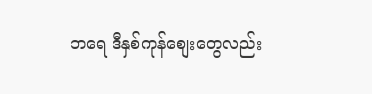ဘရေ ဒီနှစ်ကုန်စျေးတွေလည်း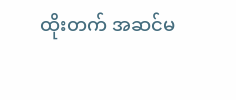ထိုးတက် အဆင်မ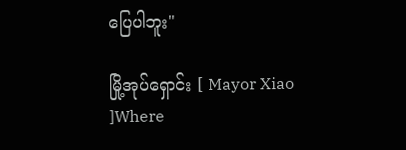ပြေပါဘူး"

မြို့အုပ်ရှောင်း [ Mayor Xiao ]Where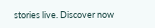stories live. Discover now